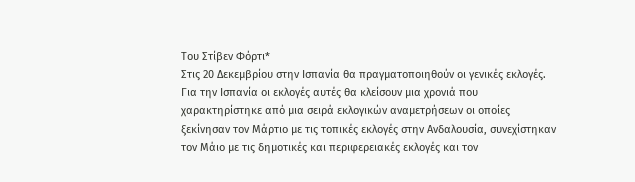Του Στίβεν Φόρτι*
Στις 20 Δεκεμβρίου στην Ισπανία θα πραγματοποιηθούν οι γενικές εκλογές. Για την Ισπανία οι εκλογές αυτές θα κλείσουν μια χρονιά που χαρακτηρίστηκε από μια σειρά εκλογικών αναμετρήσεων οι οποίες ξεκίνησαν τον Μάρτιο με τις τοπικές εκλογές στην Ανδαλουσία, συνεχίστηκαν τον Μάιο με τις δημοτικές και περιφερειακές εκλογές και τον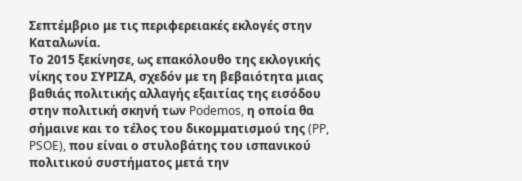Σεπτέμβριο με τις περιφερειακές εκλογές στην Καταλωνία.
Το 2015 ξεκίνησε, ως επακόλουθο της εκλογικής νίκης του ΣΥΡΙΖΑ, σχεδόν με τη βεβαιότητα μιας βαθιάς πολιτικής αλλαγής εξαιτίας της εισόδου στην πολιτική σκηνή των Podemos, η οποία θα σήμαινε και το τέλος του δικομματισμού της (PP, PSOE), που είναι ο στυλοβάτης του ισπανικού πολιτικού συστήματος μετά την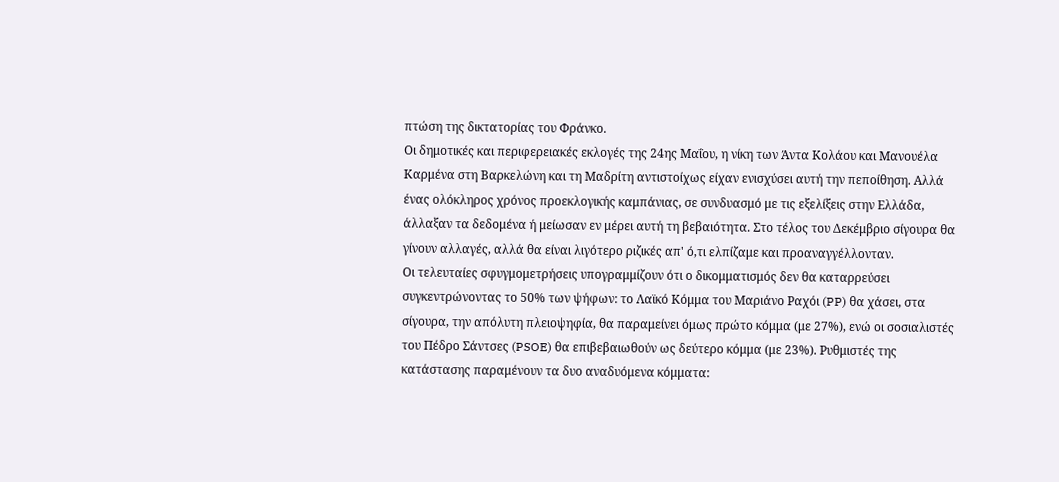πτώση της δικτατορίας του Φράνκο.
Οι δημοτικές και περιφερειακές εκλογές της 24ης Μαΐου, η νίκη των Άντα Κολάου και Μανουέλα Καρμένα στη Βαρκελώνη και τη Μαδρίτη αντιστοίχως είχαν ενισχύσει αυτή την πεποίθηση. Αλλά ένας ολόκληρος χρόνος προεκλογικής καμπάνιας, σε συνδυασμό με τις εξελίξεις στην Ελλάδα, άλλαξαν τα δεδομένα ή μείωσαν εν μέρει αυτή τη βεβαιότητα. Στο τέλος του Δεκέμβριο σίγουρα θα γίνουν αλλαγές, αλλά θα είναι λιγότερο ριζικές απ' ό,τι ελπίζαμε και προαναγγέλλονταν.
Οι τελευταίες σφυγμομετρήσεις υπογραμμίζουν ότι ο δικομματισμός δεν θα καταρρεύσει συγκεντρώνοντας το 50% των ψήφων: το Λαϊκό Κόμμα του Μαριάνο Ραχόι (PP) θα χάσει, στα σίγουρα, την απόλυτη πλειοψηφία, θα παραμείνει όμως πρώτο κόμμα (με 27%), ενώ οι σοσιαλιστές του Πέδρο Σάντσες (PSOE) θα επιβεβαιωθούν ως δεύτερο κόμμα (με 23%). Ρυθμιστές της κατάστασης παραμένουν τα δυο αναδυόμενα κόμματα: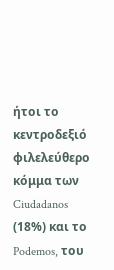ήτοι το κεντροδεξιό φιλελεύθερο κόμμα των Ciudadanos (18%) και το Podemos, του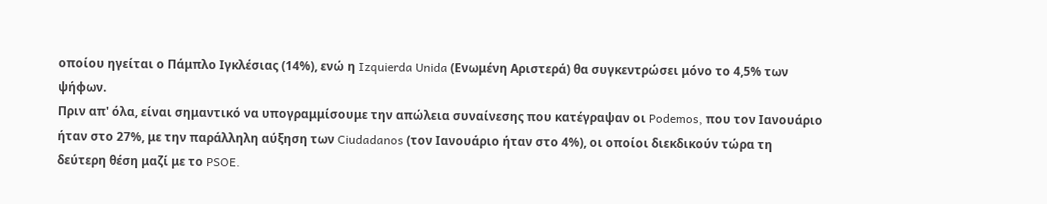οποίου ηγείται ο Πάμπλο Ιγκλέσιας (14%), ενώ η Izquierda Unida (Ενωμένη Αριστερά) θα συγκεντρώσει μόνο το 4,5% των ψήφων.
Πριν απ' όλα, είναι σημαντικό να υπογραμμίσουμε την απώλεια συναίνεσης που κατέγραψαν οι Podemos, που τον Ιανουάριο ήταν στο 27%, με την παράλληλη αύξηση των Ciudadanos (τον Ιανουάριο ήταν στο 4%), οι οποίοι διεκδικούν τώρα τη δεύτερη θέση μαζί με το PSOE.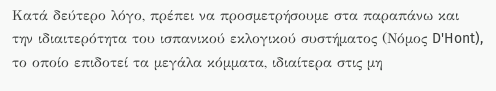Κατά δεύτερο λόγο, πρέπει να προσμετρήσουμε στα παραπάνω και την ιδιαιτερότητα του ισπανικού εκλογικού συστήματος (Νόμος D'Hont), το οποίο επιδοτεί τα μεγάλα κόμματα, ιδιαίτερα στις μη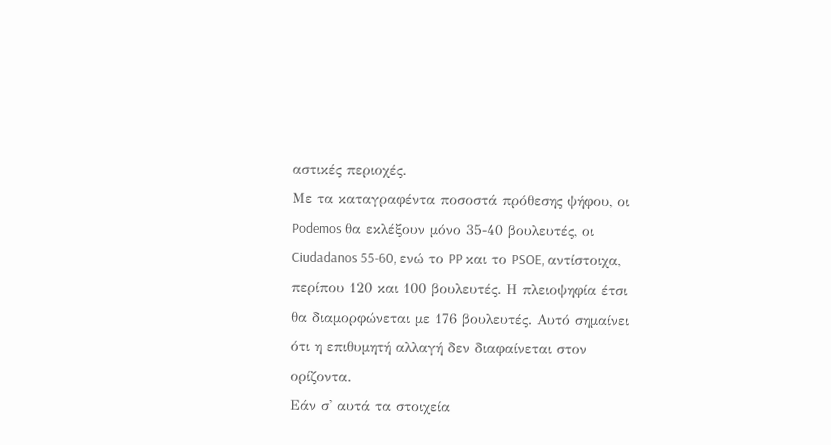αστικές περιοχές.
Με τα καταγραφέντα ποσοστά πρόθεσης ψήφου, οι Podemos θα εκλέξουν μόνο 35-40 βουλευτές, οι Ciudadanos 55-60, ενώ το PP και το PSOE, αντίστοιχα, περίπου 120 και 100 βουλευτές. Η πλειοψηφία έτσι θα διαμορφώνεται με 176 βουλευτές. Αυτό σημαίνει ότι η επιθυμητή αλλαγή δεν διαφαίνεται στον ορίζοντα.
Εάν σ' αυτά τα στοιχεία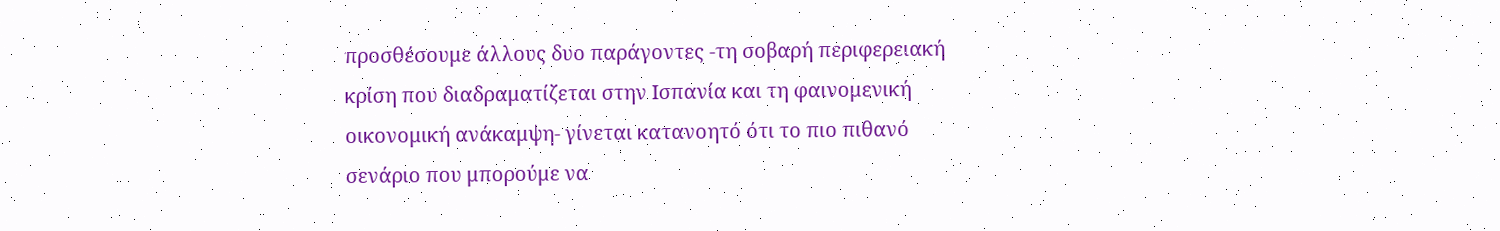προσθέσουμε άλλους δυο παράγοντες -τη σοβαρή περιφερειακή κρίση που διαδραματίζεται στην Ισπανία και τη φαινομενική οικονομική ανάκαμψη- γίνεται κατανοητό ότι το πιο πιθανό σενάριο που μπορούμε να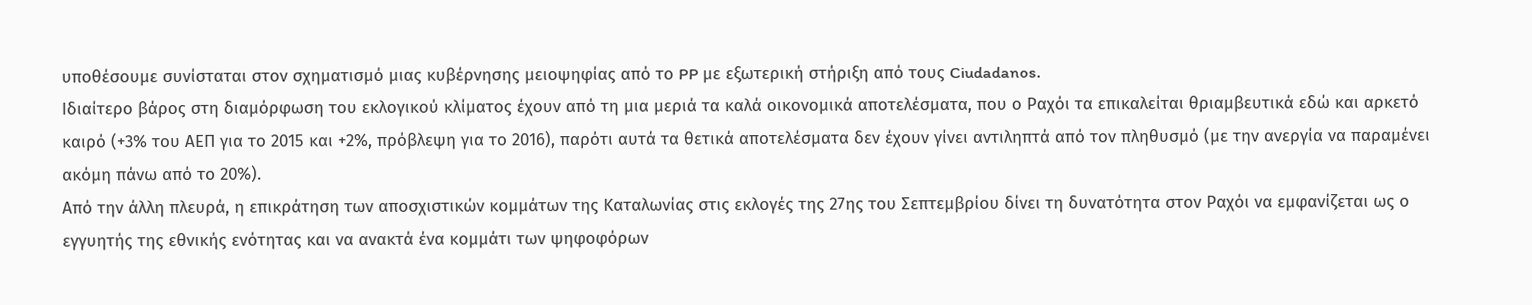υποθέσουμε συνίσταται στον σχηματισμό μιας κυβέρνησης μειοψηφίας από το PP με εξωτερική στήριξη από τους Ciudadanos.
Ιδιαίτερο βάρος στη διαμόρφωση του εκλογικού κλίματος έχουν από τη μια μεριά τα καλά οικονομικά αποτελέσματα, που ο Ραχόι τα επικαλείται θριαμβευτικά εδώ και αρκετό καιρό (+3% του ΑΕΠ για το 2015 και +2%, πρόβλεψη για το 2016), παρότι αυτά τα θετικά αποτελέσματα δεν έχουν γίνει αντιληπτά από τον πληθυσμό (με την ανεργία να παραμένει ακόμη πάνω από το 20%).
Από την άλλη πλευρά, η επικράτηση των αποσχιστικών κομμάτων της Καταλωνίας στις εκλογές της 27ης του Σεπτεμβρίου δίνει τη δυνατότητα στον Ραχόι να εμφανίζεται ως ο εγγυητής της εθνικής ενότητας και να ανακτά ένα κομμάτι των ψηφοφόρων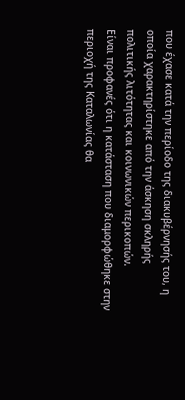που έχασε κατά την περίοδο της διακυβέρνησής του, η οποία χαρακτηρίστηκε από την άσκηση σκληρής πολιτικής λιτότητας και κοινωνικών περικοπών.
Είναι προφανές ότι η κατάσταση που διαμορφώθηκε στην περιοχή της Καταλωνίας θα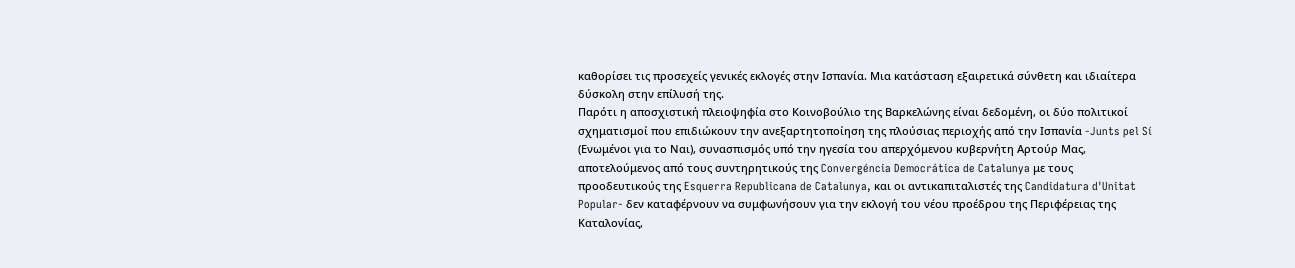καθορίσει τις προσεχείς γενικές εκλογές στην Ισπανία. Μια κατάσταση εξαιρετικά σύνθετη και ιδιαίτερα δύσκολη στην επίλυσή της.
Παρότι η αποσχιστική πλειοψηφία στο Κοινοβούλιο της Βαρκελώνης είναι δεδομένη, οι δύο πολιτικοί σχηματισμοί που επιδιώκουν την ανεξαρτητοποίηση της πλούσιας περιοχής από την Ισπανία -Junts pel Sí (Ενωμένοι για το Ναι), συνασπισμός υπό την ηγεσία του απερχόμενου κυβερνήτη Αρτούρ Μας, αποτελούμενος από τους συντηρητικούς της Convergéncia Democrática de Catalunya με τους προοδευτικούς της Esquerra Republicana de Catalunya, και οι αντικαπιταλιστές της Candidatura d'Unitat Popular- δεν καταφέρνουν να συμφωνήσουν για την εκλογή του νέου προέδρου της Περιφέρειας της Καταλoνίας,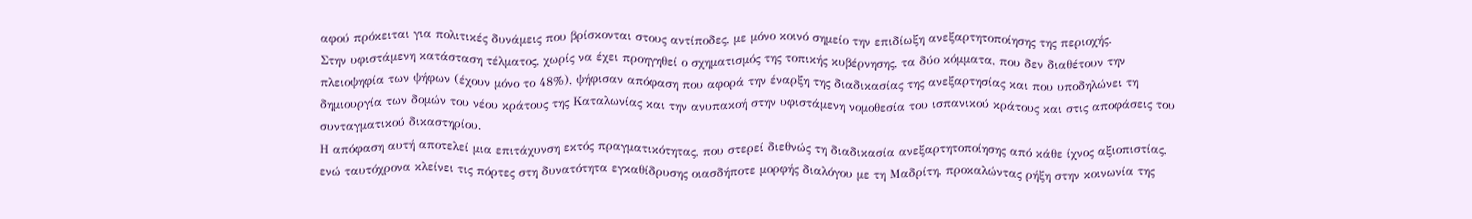αφού πρόκειται για πολιτικές δυνάμεις που βρίσκονται στους αντίποδες, με μόνο κοινό σημείο την επιδίωξη ανεξαρτητοποίησης της περιοχής.
Στην υφιστάμενη κατάσταση τέλματος, χωρίς να έχει προηγηθεί ο σχηματισμός της τοπικής κυβέρνησης, τα δύο κόμματα, που δεν διαθέτουν την πλειοψηφία των ψήφων (έχουν μόνο το 48%), ψήφισαν απόφαση που αφορά την έναρξη της διαδικασίας της ανεξαρτησίας και που υποδηλώνει τη δημιουργία των δομών του νέου κράτους της Καταλωνίας και την ανυπακοή στην υφιστάμενη νομοθεσία του ισπανικού κράτους και στις αποφάσεις του συνταγματικού δικαστηρίου.
Η απόφαση αυτή αποτελεί μια επιτάχυνση εκτός πραγματικότητας, που στερεί διεθνώς τη διαδικασία ανεξαρτητοποίησης από κάθε ίχνος αξιοπιστίας, ενώ ταυτόχρονα κλείνει τις πόρτες στη δυνατότητα εγκαθίδρυσης οιασδήποτε μορφής διαλόγου με τη Μαδρίτη, προκαλώντας ρήξη στην κοινωνία της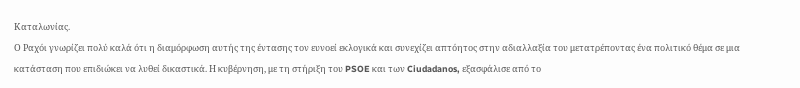Καταλωνίας.
Ο Ραχόι γνωρίζει πολύ καλά ότι η διαμόρφωση αυτής της έντασης τον ευνοεί εκλογικά και συνεχίζει απτόητος στην αδιαλλαξία του μετατρέποντας ένα πολιτικό θέμα σε μια κατάσταση που επιδιώκει να λυθεί δικαστικά. Η κυβέρνηση, με τη στήριξη του PSOE και των Ciudadanos, εξασφάλισε από το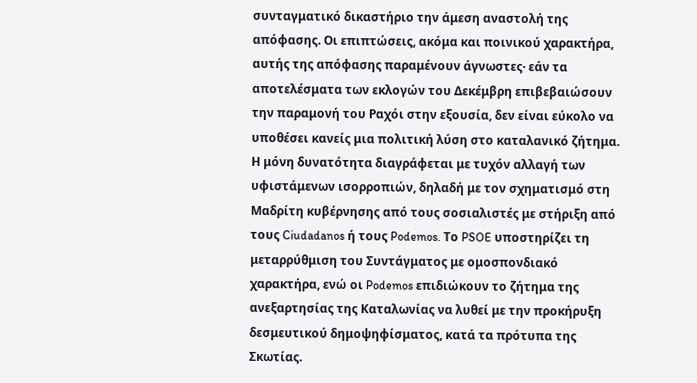συνταγματικό δικαστήριο την άμεση αναστολή της απόφασης. Οι επιπτώσεις, ακόμα και ποινικού χαρακτήρα, αυτής της απόφασης παραμένουν άγνωστες· εάν τα αποτελέσματα των εκλογών του Δεκέμβρη επιβεβαιώσουν την παραμονή του Ραχόι στην εξουσία, δεν είναι εύκολο να υποθέσει κανείς μια πολιτική λύση στο καταλανικό ζήτημα.
Η μόνη δυνατότητα διαγράφεται με τυχόν αλλαγή των υφιστάμενων ισορροπιών, δηλαδή με τον σχηματισμό στη Μαδρίτη κυβέρνησης από τους σοσιαλιστές με στήριξη από τους Ciudadanos ή τους Podemos. Το PSOE υποστηρίζει τη μεταρρύθμιση του Συντάγματος με ομοσπονδιακό χαρακτήρα, ενώ οι Podemos επιδιώκουν το ζήτημα της ανεξαρτησίας της Καταλωνίας να λυθεί με την προκήρυξη δεσμευτικού δημοψηφίσματος, κατά τα πρότυπα της Σκωτίας.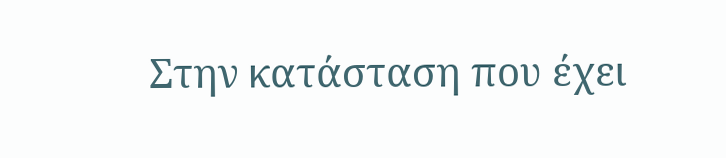Στην κατάσταση που έχει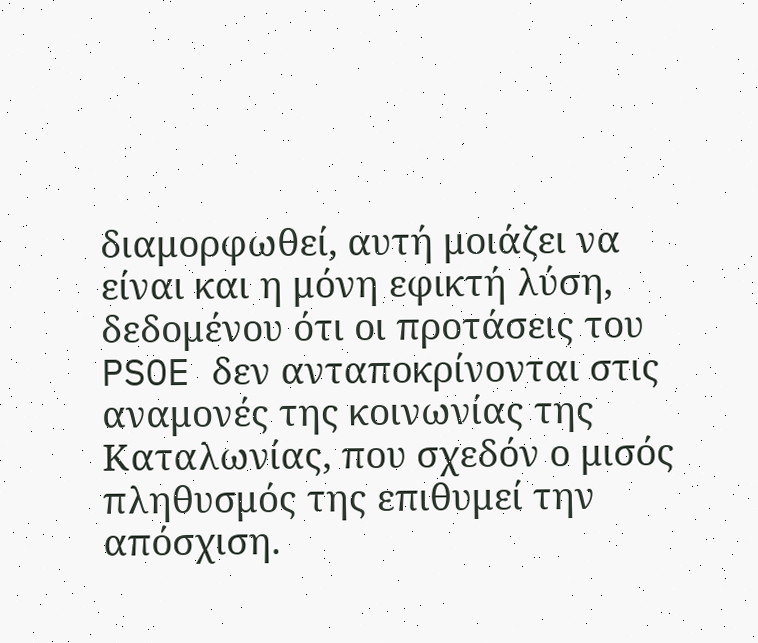διαμορφωθεί, αυτή μοιάζει να είναι και η μόνη εφικτή λύση, δεδομένου ότι οι προτάσεις του PSOE δεν ανταποκρίνονται στις αναμονές της κοινωνίας της Καταλωνίας, που σχεδόν ο μισός πληθυσμός της επιθυμεί την απόσχιση.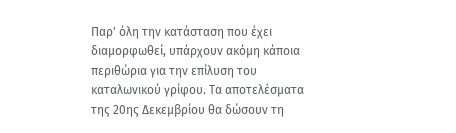Παρ' όλη την κατάσταση που έχει διαμορφωθεί, υπάρχουν ακόμη κάποια περιθώρια για την επίλυση του καταλωνικού γρίφου. Τα αποτελέσματα της 20ης Δεκεμβρίου θα δώσουν τη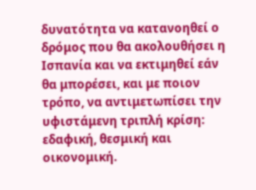δυνατότητα να κατανοηθεί ο δρόμος που θα ακολουθήσει η Ισπανία και να εκτιμηθεί εάν θα μπορέσει, και με ποιον τρόπο, να αντιμετωπίσει την υφιστάμενη τριπλή κρίση: εδαφική, θεσμική και οικονομική.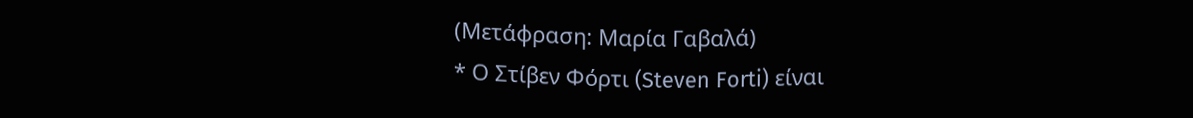(Μετάφραση: Μαρία Γαβαλά)
* Ο Στίβεν Φόρτι (Steven Forti) είναι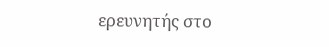ερευνητής στο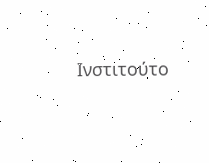Ινστιτούτο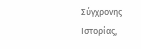Σύγχρονης Ιστορίας,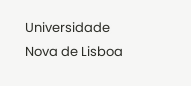Universidade Nova de Lisboa